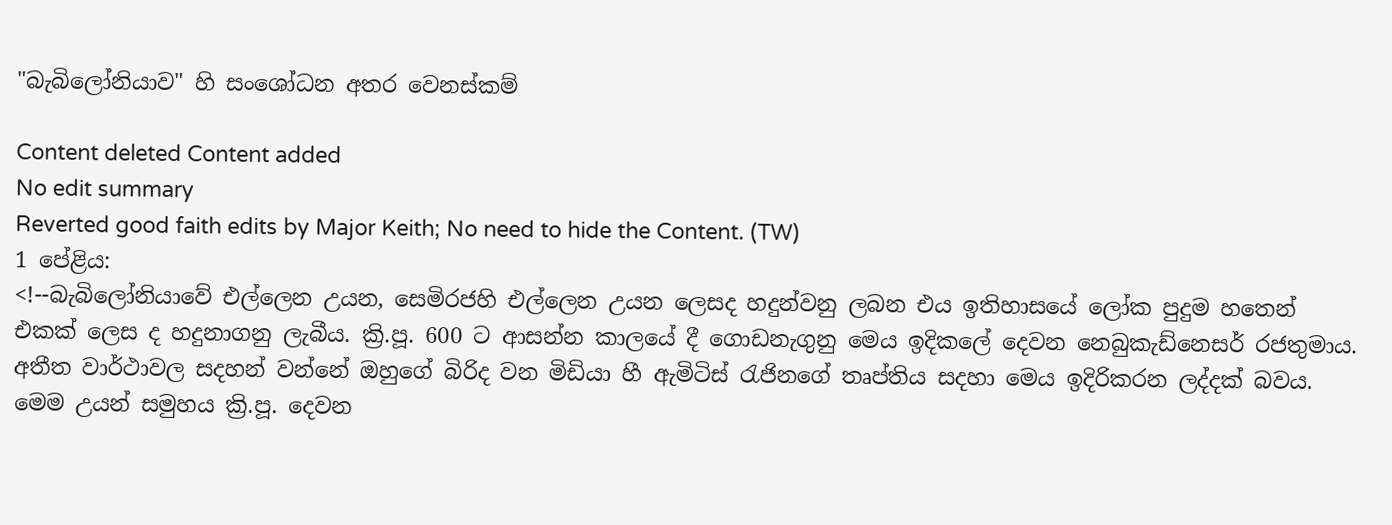"බැබිලෝනියාව" හි සංශෝධන අතර වෙනස්කම්

Content deleted Content added
No edit summary
Reverted good faith edits by Major Keith; No need to hide the Content. (TW)
1 පේළිය:
<!--බැබි‍ලෝනියාවේ එල්ලෙන උයන, සෙමිරජහි එල්ලෙන උයන ලෙසද හදුන්වනු ලබන එය ඉතිහාසයේ ලෝක පුදුම හතෙන් එකක් ලෙස ද හදුනාගනු ලැබීය. ක්‍රි.පූ. 600 ට ආසන්න කාලයේ දී ගොඩනැගුනු මෙය ඉදිකලේ දෙවන නෙබුකැඩ්නෙසර් රජතුමාය. අතීත වාර්ථාවල සදහන් වන්නේ ඔහුගේ බිරිද වන මිඩියා හී ඇමිටිස් රැජිනගේ තෘප්තිය සදහා මෙය ඉදිරිකරන ලද්දක් බවය. මෙම උයන් සමුහය ක්‍රි.පූ. දෙවන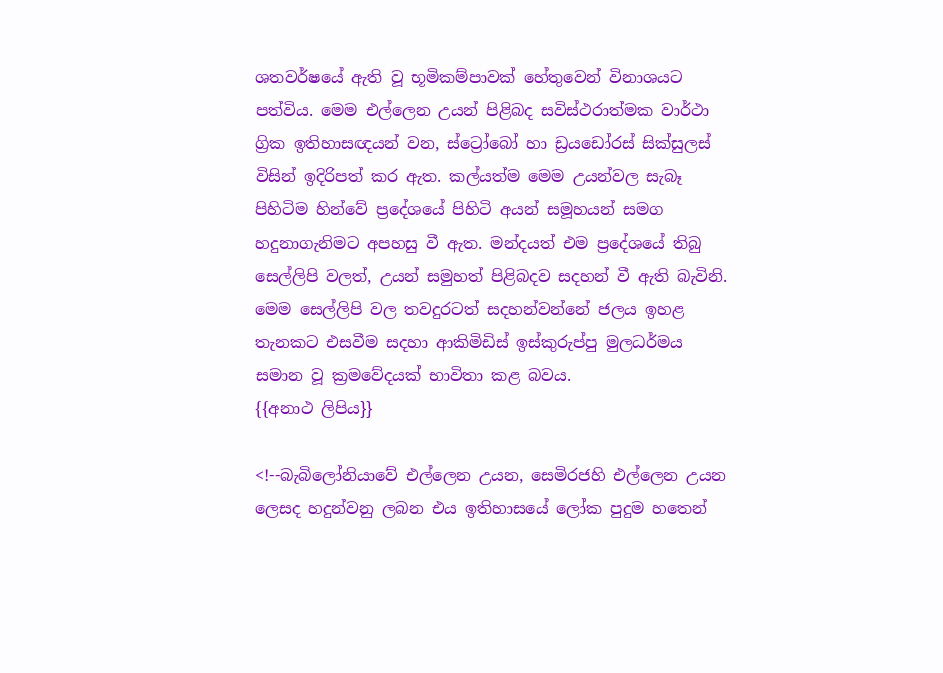ශතවර්ෂයේ ඇති වූ භූමිකම්පාවක් හේතුවෙන් විනාශයට පත්විය. මෙම එල්ලෙන උයන් පිළිබද සවිස්ථරාත්මක වාර්ථා ග්‍රික ඉතිහාසඥයන් වන, ස්ට්‍රෝබෝ හා ඩ්‍රයඩෝරස් සික්සුලස් විසින් ඉදිරිපත් කර ඇත. කල්යත්ම මෙම උයන්වල සැබෑ පිහිටිම හින්වේ ප්‍රදේශයේ පිහිටි අයන් සමූහයන් සමග හදුනාගැනිමට අපහසු වී ඇත. මන්දයත් එම ප්‍රදේශයේ තිබු සෙල්ලිපි වලත්, උයන් සමුහත් පිළිබදව සදහන් වී ඇති බැවිනි. මෙම සෙල්ලිපි වල තවදුරටත් සදහන්වන්නේ ජලය ඉහළ තැනකට එසවීම සදහා ආකිමිඩිස් ඉස්කුරුප්පු මුලධර්මය සමාන වූ ක්‍රමවේදයක් භාවිතා කළ බවය.
{{අනාථ ලිපිය}}

<!--බැබි‍ලෝනියාවේ එල්ලෙන උයන, සෙමිරජහි එල්ලෙන උයන ලෙසද හදුන්වනු ලබන එය ඉතිහාසයේ ලෝක පුදුම හතෙන්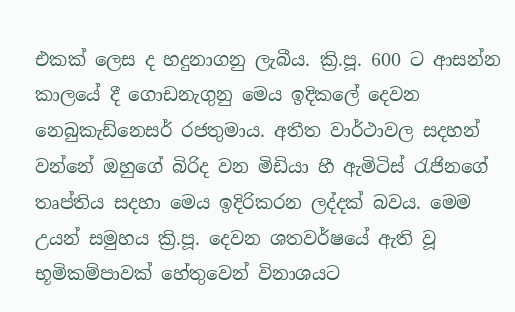එකක් ලෙස ද හදුනාගනු ලැබීය. ක්‍රි.පූ. 600 ට ආසන්න කාලයේ දී ගොඩනැගුනු මෙය ඉදිකලේ දෙවන නෙබුකැඩ්නෙසර් රජතුමාය. අතීත වාර්ථාවල සදහන් වන්නේ ඔහුගේ බිරිද වන මිඩියා හී ඇමිටිස් රැජිනගේ තෘප්තිය සදහා මෙය ඉදිරිකරන ලද්දක් බවය. මෙම උයන් සමුහය ක්‍රි.පූ. දෙවන ශතවර්ෂයේ ඇති වූ භූමිකම්පාවක් හේතුවෙන් විනාශයට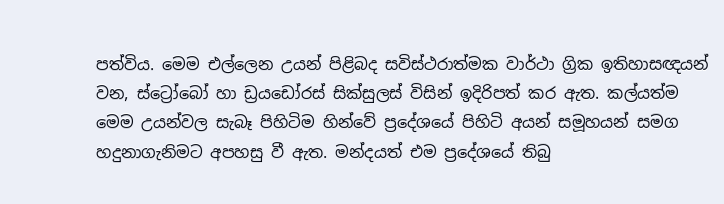පත්විය. මෙම එල්ලෙන උයන් පිළිබද සවිස්ථරාත්මක වාර්ථා ග්‍රික ඉතිහාසඥයන් වන, ස්ට්‍රෝබෝ හා ඩ්‍රයඩෝරස් සික්සුලස් විසින් ඉදිරිපත් කර ඇත. කල්යත්ම මෙම උයන්වල සැබෑ පිහිටිම හින්වේ ප්‍රදේශයේ පිහිටි අයන් සමූහයන් සමග හදුනාගැනිමට අපහසු වී ඇත. මන්දයත් එම ප්‍රදේශයේ තිබු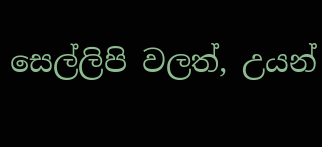සෙල්ලිපි වලත්, උයන්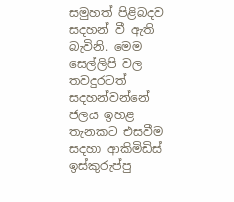සමුහත් පිළිබදව සදහන් වී ඇති බැවිනි. මෙම සෙල්ලිපි වල තවදුරටත් සදහන්වන්නේ ජලය ඉහළ තැනකට එසවීම සදහා ආකිමිඩිස් ඉස්කුරුප්පු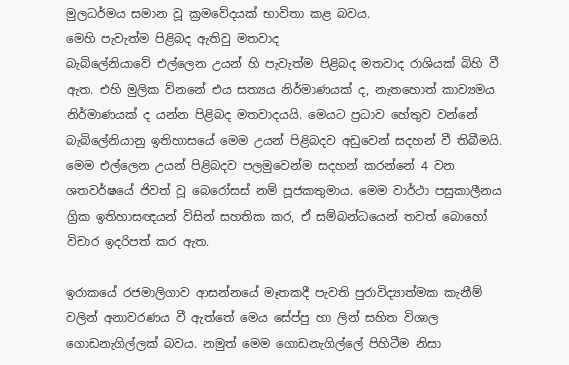මුලධර්මය සමාන වූ ක්‍රමවේදයක් භාවිතා කළ බවය.
මෙහි පැවැත්ම පිළිබද ඇතිවු මතවාද
බැබිලේනියාවේ එල්ලෙන උයන් හි පැවැත්ම පිළිබද මතවාද රාශියක් බිහි වී ඇත. එහි මුලික ව්නනේ එය සත්‍යය නිර්මාණයක් ද, නැතහොත් කාව්‍යමය නිර්මාණයක් ද යන්න පිළිබද මතවාදයයි. මෙයට ප්‍රධාව හේතුව වන්නේ බැබිලේනියානු ඉතිහාසයේ මෙම උයන් පිළිබදව අඩුවෙන් සදහන් වී තිබීමයි. මෙම එල්ලෙන උයන් පිළිබදව පලමුවෙන්ම සදහන් කරන්නේ 4 වන ශතවර්ෂයේ ජිවත් වූ බෙරෝසස් නම් පූජකතුමාය. මෙම වාර්ථා පසුකාලීනය ග්‍රික ඉතිහාසඥයන් විසින් සහතික කර, ඒ සම්බන්ධයෙන් තවත් බොහෝ විචාර ඉදරිපත් කර ඇත.

ඉරාකයේ රජමාලිගාව ආසන්නයේ මෑතකදී පැවති පුරාවිද්‍යාත්මක කැනීම් වලින් අනාවරණය වී ඇත්තේ මෙය සේප්පු හා ලින් සහිත විශාල ගොඩනැගිල්ලක් බවය. නමුත් මෙම ගොඩනැගිල්ලේ පිහිටීම නිසා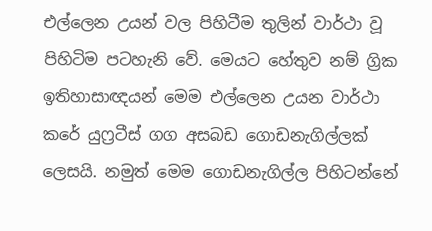එල්ලෙන උයන් වල පිහිටීම තුලින් වාර්ථා වූ පිහිටිම පටහැනි වේ. මෙයට හේතුව නම් ග්‍රික ඉතිහාසාඥයන් මෙම එල්ලෙන උයන වාර්ථා කරේ යුෆ්‍රටීස් ගග අසබඩ ගොඩනැගිල්ලක් ලෙසයි. නමුත් මෙම ගොඩනැගිල්ල පිහිටන්නේ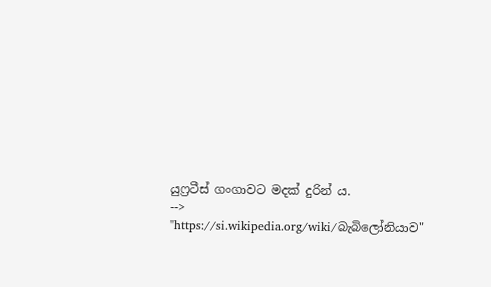යුෆ්‍රටීස් ගංගාවට මදක් දුරින් ය.
-->
"https://si.wikipedia.org/wiki/බැබිලෝනියාව"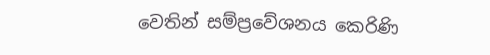වෙතින් සම්ප්‍රවේශනය කෙරිණි